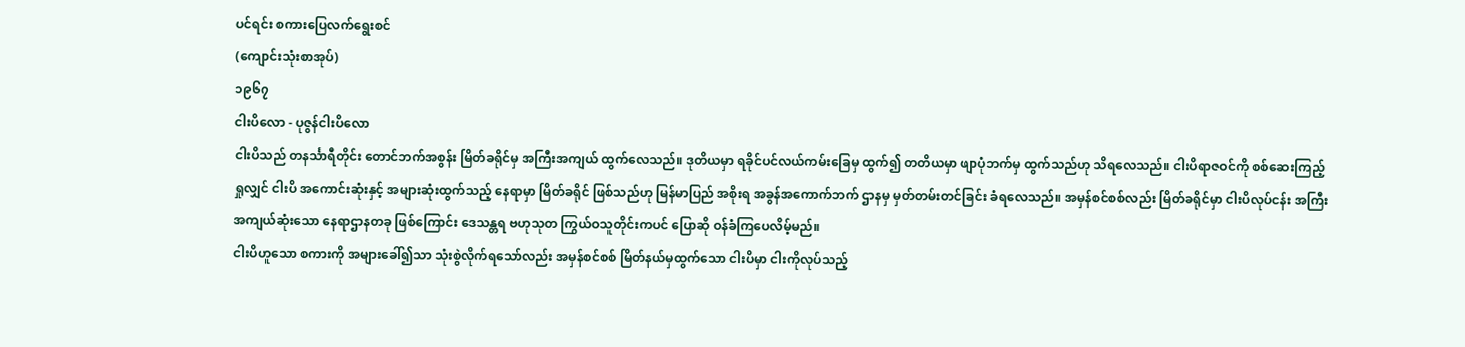ပင်ရင်း စကားပြေလက်ရွေးစင်
(ကျောင်းသုံးစာအုပ်)
၁၉၆၇
ငါးပိလော - ပုဇွန်ငါးပိလော
ငါးပိသည် တနင်္သာရီတိုင်း တောင်ဘက်အစွန်း မြိတ်ခရိုင်မှ အကြီးအကျယ် ထွက်လေသည်။ ဒုတိယမှာ ရခိုင်ပင်လယ်ကမ်းခြေမှ ထွက်၍ တတိယမှာ ဖျာပုံဘက်မှ ထွက်သည်ဟု သိရလေသည်။ ငါးပိရာဇဝင်ကို စစ်ဆေးကြည့်ရှုလျှင် ငါးပိ အကောင်းဆုံးနှင့် အများဆုံးထွက်သည့် နေရာမှာ မြိတ်ခရိုင် ဖြစ်သည်ဟု မြန်မာပြည် အစိုးရ အခွန်အကောက်ဘက် ဌာနမှ မှတ်တမ်းတင်ခြင်း ခံရလေသည်။ အမှန်စင်စစ်လည်း မြိတ်ခရိုင်မှာ ငါးပိလုပ်ငန်း အကြီးအကျယ်ဆုံးသော နေရာဌာနတခု ဖြစ်ကြောင်း ဒေသန္တရ ဗဟုသုတ ကြွယ်ဝသူတိုင်းကပင် ပြောဆို ဝန်ခံကြပေလိမ့်မည်။
ငါးပိဟူသော စကားကို အများခေါ်၍သာ သုံးစွဲလိုက်ရသော်လည်း အမှန်စင်စစ် မြိတ်နယ်မှထွက်သော ငါးပိမှာ ငါးကိုလုပ်သည့်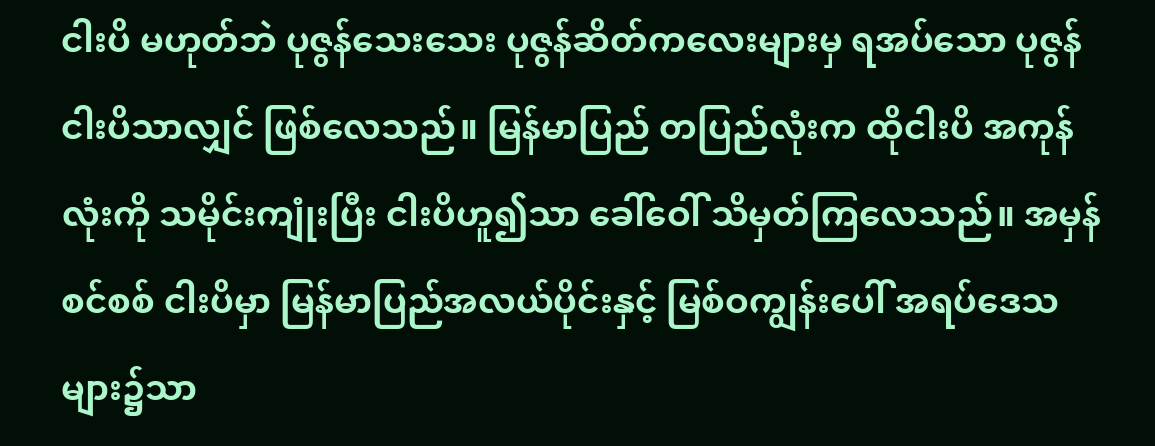ငါးပိ မဟုတ်ဘဲ ပုဇွန်သေးသေး ပုဇွန်ဆိတ်ကလေးများမှ ရအပ်သော ပုဇွန်ငါးပိသာလျှင် ဖြစ်လေသည်။ မြန်မာပြည် တပြည်လုံးက ထိုငါးပိ အကုန်လုံးကို သမိုင်းကျုံးပြီး ငါးပိဟူ၍သာ ခေါ်ဝေါ် သိမှတ်ကြလေသည်။ အမှန်စင်စစ် ငါးပိမှာ မြန်မာပြည်အလယ်ပိုင်းနှင့် မြစ်ဝကျွန်းပေါ် အရပ်ဒေသများ၌သာ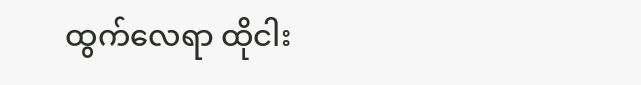ထွက်လေရာ ထိုငါး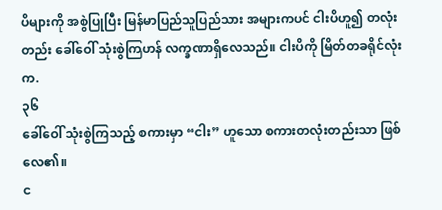ပိများကို အစွဲပြုပြီး မြန်မာပြည်သူပြည်သား အများကပင် ငါးပိဟူ၍ တလုံးတည်း ခေါ်ဝေါ် သုံးစွဲကြဟန် လက္ခဏာရှိလေသည်။ ငါးပိကို မြိတ်တခရိုင်လုံးက.
၃၆
ခေါ်ဝေါ် သုံးစွဲကြသည့် စကားမှာ “ငါး” ဟူသော စကားတလုံးတည်းသာ ဖြစ်လေ၏။
င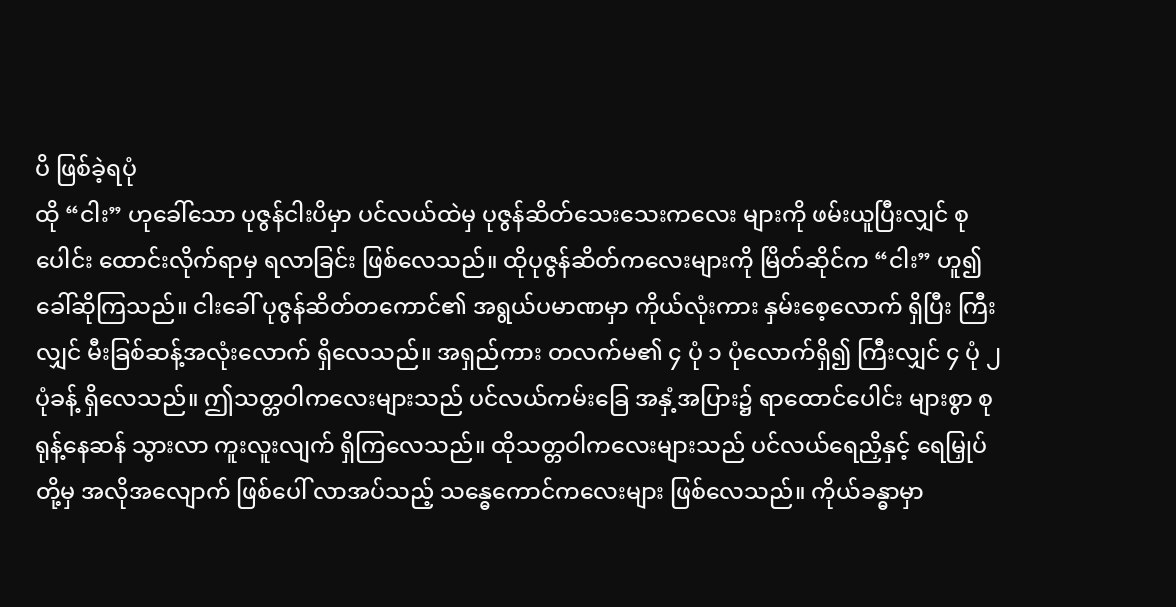ပိ ဖြစ်ခဲ့ရပုံ
ထို “ငါး” ဟုခေါ်သော ပုဇွန်ငါးပိမှာ ပင်လယ်ထဲမှ ပုဇွန်ဆိတ်သေးသေးကလေး များကို ဖမ်းယူပြီးလျှင် စုပေါင်း ထောင်းလိုက်ရာမှ ရလာခြင်း ဖြစ်လေသည်။ ထိုပုဇွန်ဆိတ်ကလေးများကို မြိတ်ဆိုင်က “ငါး” ဟူ၍ ခေါ်ဆိုကြသည်။ ငါးခေါ် ပုဇွန်ဆိတ်တကောင်၏ အရွယ်ပမာဏမှာ ကိုယ်လုံးကား နှမ်းစေ့လောက် ရှိပြီး ကြီးလျှင် မီးခြစ်ဆန့်အလုံးလောက် ရှိလေသည်။ အရှည်ကား တလက်မ၏ ၄ ပုံ ၁ ပုံလောက်ရှိ၍ ကြီးလျှင် ၄ ပုံ ၂ ပုံခန့် ရှိလေသည်။ ဤသတ္တဝါကလေးများသည် ပင်လယ်ကမ်းခြေ အနှံ့အပြား၌ ရာထောင်ပေါင်း များစွာ စုရုန့်နေဆန် သွားလာ ကူးလူးလျက် ရှိကြလေသည်။ ထိုသတ္တဝါကလေးများသည် ပင်လယ်ရေညှိနှင့် ရေမြှုပ်တို့မှ အလိုအလျောက် ဖြစ်ပေါ် လာအပ်သည့် သန္ဓေကောင်ကလေးများ ဖြစ်လေသည်။ ကိုယ်ခန္ဓာမှာ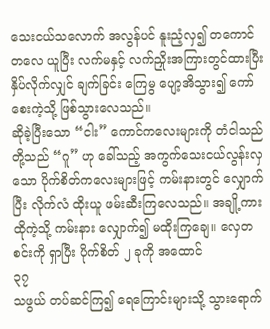သေးငယ်သလောက် အလွန်ပင် နူးညံ့လှ၍ တကောင်တလေ ယူပြီး လက်မနှင့် လက်ညှိုးအကြားတွင်ထားပြီး နှိပ်လိုက်လျှင် ချက်ခြင်း ကြေမွ ပျော့အိသွား၍ ကော်စေးကဲ့သို့ ဖြစ်သွားလေသည်။
ဆိုခဲ့ပြီးသော “ငါး” ကောင်ကလေးများကို တံငါသည်တို့သည် “ဂူ” ဟု ခေါ်သည့် အကွက်သေးငယ်လွန်းလှသော ပိုက်စိတ်ကလေးများဖြင့် ကမ်းနားတွင် လျှောက်ပြီး လိုက်လံ ထိုးယူ ဖမ်းဆီးကြလေသည်။ အချို့ကား ထိုကဲ့သို့ ကမ်းနား လျှောက်၍ မထိုးကြချေ။ လှေတစင်းကို ရှာပြီး ပိုက်စိတ် ၂ ခုကို အထောင်
၃၇
သဖွယ် တပ်ဆင်ကြ၍ ရေကြောင်းများသို့ သွားရောက်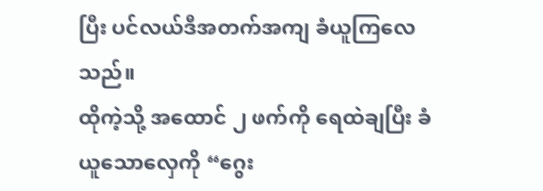ပြီး ပင်လယ်ဒီအတက်အကျ ခံယူကြလေသည်။
ထိုကဲ့သို့ အထောင် ၂ ဖက်ကို ရေထဲချပြီး ခံယူသောလှေကို “ဂွေး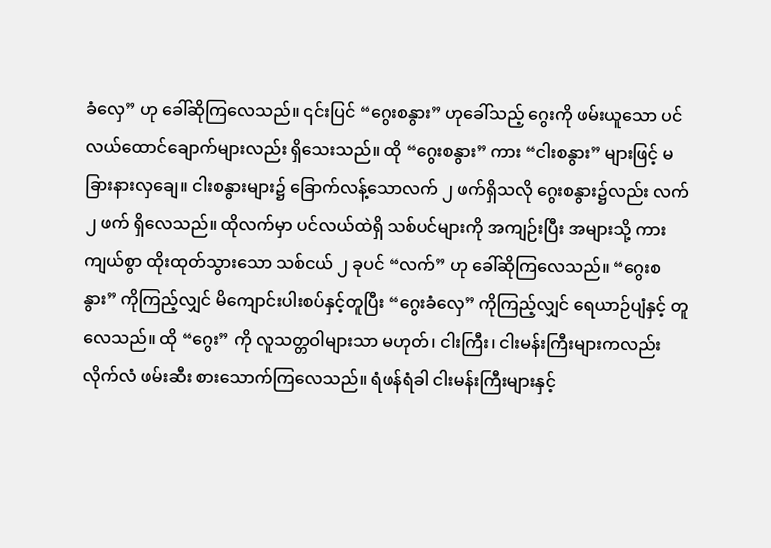ခံလှေ” ဟု ခေါ်ဆိုကြလေသည်။ ၎င်းပြင် “ဂွေးစနွား” ဟုခေါ်သည့် ဂွေးကို ဖမ်းယူသော ပင်လယ်ထောင်ချောက်များလည်း ရှိသေးသည်။ ထို “ဂွေးစနွား” ကား “ငါးစနွား” များဖြင့် မခြားနားလှချေ။ ငါးစနွားများ၌ ခြောက်လန့်သောလက် ၂ ဖက်ရှိသလို ဂွေးစနွား၌လည်း လက် ၂ ဖက် ရှိလေသည်။ ထိုလက်မှာ ပင်လယ်ထဲရှိ သစ်ပင်များကို အကျဉ်းပြီး အများသို့ ကားကျယ်စွာ ထိုးထုတ်သွားသော သစ်ငယ် ၂ ခုပင် “လက်” ဟု ခေါ်ဆိုကြလေသည်။ “ဂွေးစနွား” ကိုကြည့်လျှင် မိကျောင်းပါးစပ်နှင့်တူပြီး “ဂွေးခံလှေ” ကိုကြည့်လျှင် ရေယာဉ်ပျံနှင့် တူလေသည်။ ထို “ဂွေး” ကို လူသတ္တဝါများသာ မဟုတ်၊ ငါးကြီး၊ ငါးမန်းကြီးများကလည်း လိုက်လံ ဖမ်းဆီး စားသောက်ကြလေသည်။ ရံဖန်ရံခါ ငါးမန်းကြီးများနှင့်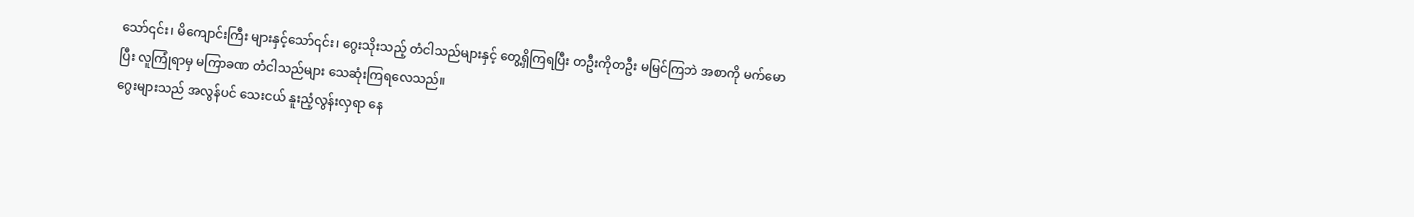သော်၎င်း၊ မိကျောင်းကြီး များနှင့်သော်၎င်း၊ ဂွေးသိုးသည့် တံငါသည်များနှင့် တွေ့ရှိကြရပြီး တဦးကိုတဦး မမြင်ကြဘဲ အစာကို မက်မောပြီး လူကြုံရာမှ မကြာခဏ တံငါသည်များ သေဆုံးကြရလေသည်။
ဂွေးများသည် အလွန်ပင် သေးငယ် နူးညံ့လွန်းလှရာ နေ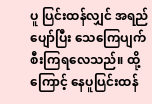ပူ ပြင်းထန်လျှင် အရည်ပျော်ပြီး သေကြေပျက်စီးကြရလေသည်။ ထို့ကြောင့် နေပူပြင်းထန်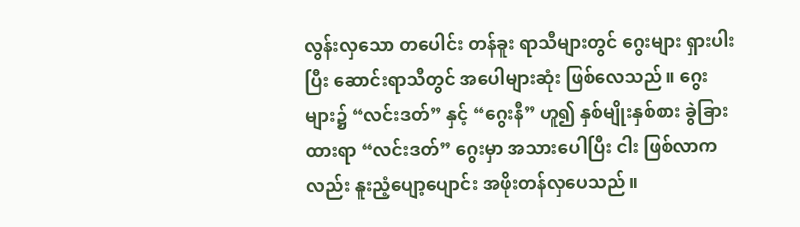လွန်းလှသော တပေါင်း တန်ခူး ရာသီများတွင် ဂွေးများ ရှားပါးပြီး ဆောင်းရာသီတွင် အပေါများဆုံး ဖြစ်လေသည်။ ဂွေးများ၌ “လင်းဒတ်” နှင့် “ဂွေးနီ” ဟူ၍ နှစ်မျိုးနှစ်စား ခွဲခြားထားရာ “လင်းဒတ်” ဂွေးမှာ အသားပေါပြီး ငါး ဖြစ်လာကလည်း နူးညံ့ပျော့ပျောင်း အဖိုးတန်လှပေသည်။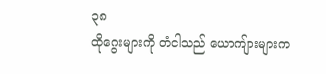၃၈
ထိုဂွေးများကို တံငါသည် ယောကျ်ားများက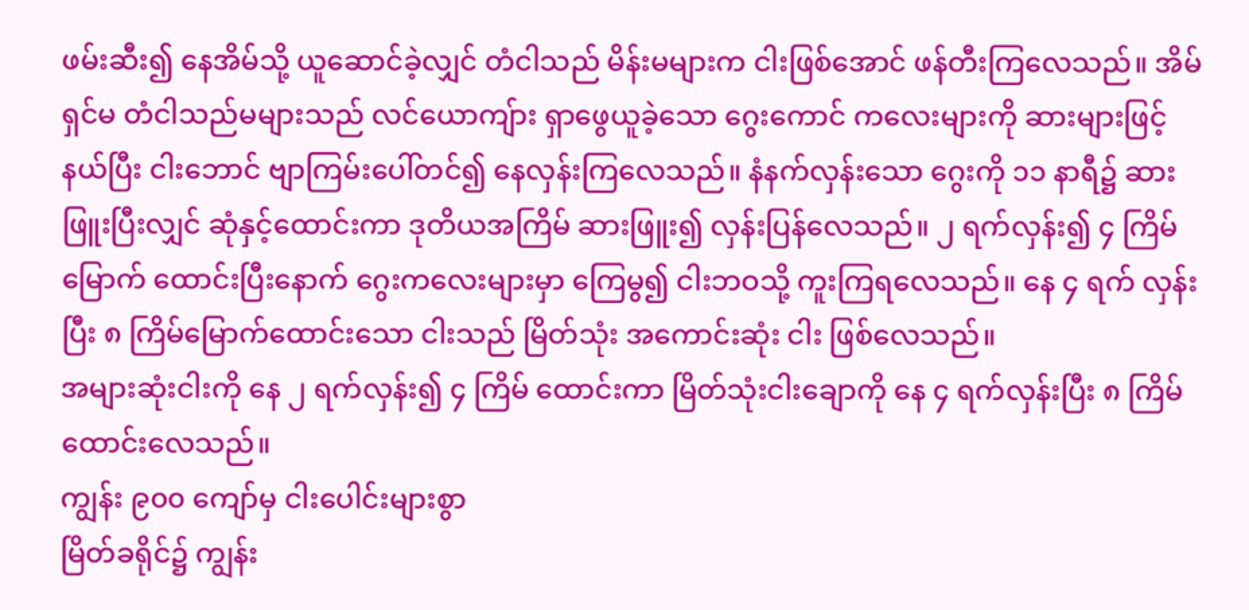ဖမ်းဆီး၍ နေအိမ်သို့ ယူဆောင်ခဲ့လျှင် တံငါသည် မိန်းမများက ငါးဖြစ်အောင် ဖန်တီးကြလေသည်။ အိမ်ရှင်မ တံငါသည်မများသည် လင်ယောကျ်ား ရှာဖွေယူခဲ့သော ဂွေးကောင် ကလေးများကို ဆားများဖြင့်နယ်ပြီး ငါးဘောင် ဗျာကြမ်းပေါ်တင်၍ နေလှန်းကြလေသည်။ နံနက်လှန်းသော ဂွေးကို ၁၁ နာရီ၌ ဆားဖြူးပြီးလျှင် ဆုံနှင့်ထောင်းကာ ဒုတိယအကြိမ် ဆားဖြူး၍ လှန်းပြန်လေသည်။ ၂ ရက်လှန်း၍ ၄ ကြိမ်မြောက် ထောင်းပြီးနောက် ဂွေးကလေးများမှာ ကြေမွ၍ ငါးဘဝသို့ ကူးကြရလေသည်။ နေ ၄ ရက် လှန်းပြီး ၈ ကြိမ်မြောက်ထောင်းသော ငါးသည် မြိတ်သုံး အကောင်းဆုံး ငါး ဖြစ်လေသည်။
အများဆုံးငါးကို နေ ၂ ရက်လှန်း၍ ၄ ကြိမ် ထောင်းကာ မြိတ်သုံးငါးချောကို နေ ၄ ရက်လှန်းပြီး ၈ ကြိမ် ထောင်းလေသည်။
ကျွန်း ၉၀၀ ကျော်မှ ငါးပေါင်းများစွာ
မြိတ်ခရိုင်၌ ကျွန်း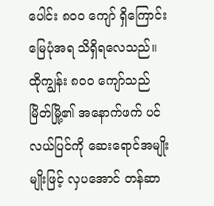ပေါင်း ၈၀၀ ကျော် ရှိကြောင်း မြေပုံအရ သိရှိရလေသည်။ ထိုကျွန်း ၈၀၀ ကျော်သည် မြိတ်မြို့၏ အနောက်ဖက် ပင်လယ်ပြင်ကို ဆေးရောင်အမျိုးမျိုးဖြင့် လှပအောင် တန်ဆာ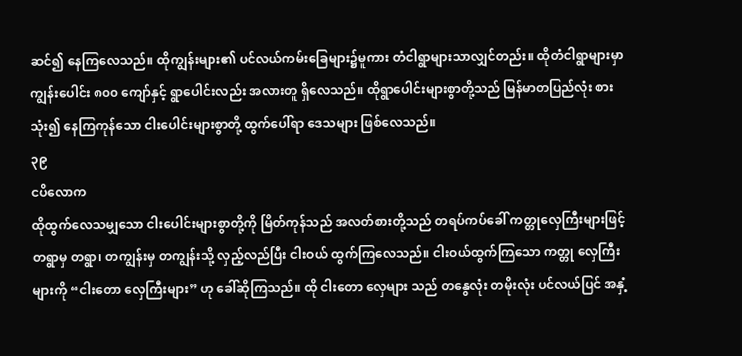ဆင်၍ နေကြလေသည်။ ထိုကျွန်းများ၏ ပင်လယ်ကမ်းခြေများ၌မူကား တံငါရွာများသာလျှင်တည်း။ ထိုတံငါရွာများမှာ ကျွန်းပေါင်း ၈၀၀ ကျော်နှင့် ရွာပေါင်းလည်း အလားတူ ရှိလေသည်။ ထိုရွာပေါင်းများစွာတို့သည် မြန်မာတပြည်လုံး စားသုံး၍ နေကြကုန်သော ငါးပေါင်းများစွာတို့ ထွက်ပေါ်ရာ ဒေသများ ဖြစ်လေသည်။
၃၉
ငပိလောက
ထိုထွက်လေသမျှသော ငါးပေါင်းများစွာတို့ကို မြိတ်ကုန်သည် အလတ်စားတို့သည် တရပ်ကပ်ခေါ် ကတ္တုလှေကြီးများဖြင့် တရွာမှ တရွာ၊ တကျွန်းမှ တကျွန်းသို့ လှည့်လည်ပြီး ငါးဝယ် ထွက်ကြလေသည်။ ငါးဝယ်ထွက်ကြသော ကတ္တု လှေကြီးများကို “ငါးတော လှေကြီးများ” ဟု ခေါ်ဆိုကြသည်။ ထို ငါးတော လှေများ သည် တနွေလုံး တမိုးလုံး ပင်လယ်ပြင် အနှံ့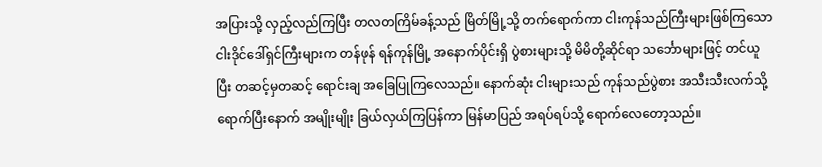အပြားသို့ လှည့်လည်ကြပြီး တလတကြိမ်ခန့်သည် မြိတ်မြို့သို့ တက်ရောက်ကာ ငါးကုန်သည်ကြီးများဖြစ်ကြသော ငါးဒိုင်ဒေါ်ရှင်ကြီးများက တန်ဖုန် ရန်ကုန်မြို့ အနောက်ပိုင်းရှိ ပွဲစားများသို့ မိမိတို့ဆိုင်ရာ သင်္ဘောများဖြင့် တင်ယူပြီး တဆင့်မှတဆင့် ရောင်းချ အခြေပြုကြလေသည်။ နောက်ဆုံး ငါးများသည် ကုန်သည်ပွဲစား အသီးသီးလက်သို့ ရောက်ပြီးနောက် အမျိုးမျိုး ခြယ်လှယ်ကြပြန်ကာ မြန်မာပြည် အရပ်ရပ်သို့ ရောက်လေတော့သည်။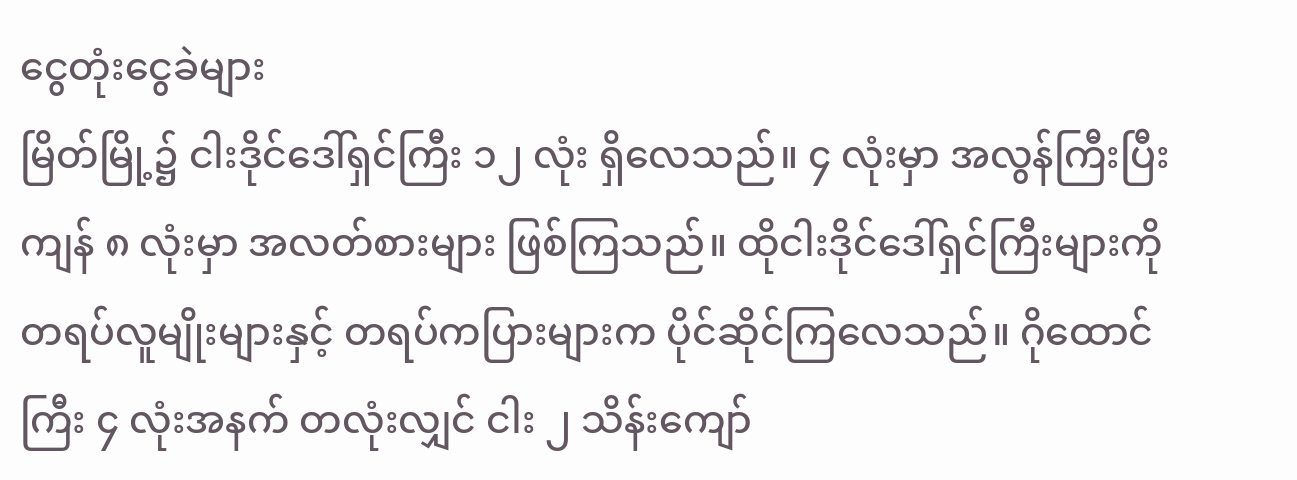ငွေတုံးငွေခဲများ
မြိတ်မြို့၌ ငါးဒိုင်ဒေါ်ရှင်ကြီး ၁၂ လုံး ရှိလေသည်။ ၄ လုံးမှာ အလွန်ကြီးပြီး ကျန် ၈ လုံးမှာ အလတ်စားများ ဖြစ်ကြသည်။ ထိုငါးဒိုင်ဒေါ်ရှင်ကြီးများကို တရပ်လူမျိုးများနှင့် တရပ်ကပြားများက ပိုင်ဆိုင်ကြလေသည်။ ဂိုထောင်ကြီး ၄ လုံးအနက် တလုံးလျှင် ငါး ၂ သိန်းကျော်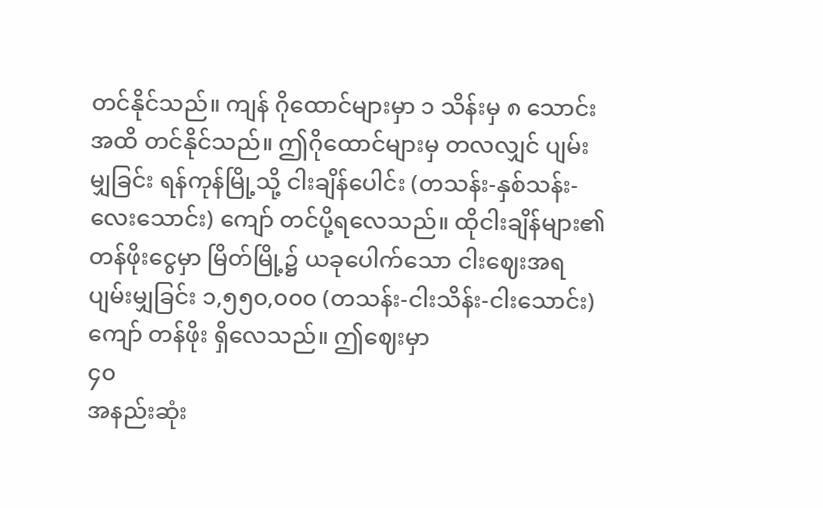တင်နိုင်သည်။ ကျန် ဂိုထောင်များမှာ ၁ သိန်းမှ ၈ သောင်းအထိ တင်နိုင်သည်။ ဤဂိုထောင်များမှ တလလျှင် ပျမ်းမျှခြင်း ရန်ကုန်မြို့သို့ ငါးချိန်ပေါင်း (တသန်း-နှစ်သန်း-လေးသောင်း) ကျော် တင်ပို့ရလေသည်။ ထိုငါးချိန်များ၏ တန်ဖိုးငွေမှာ မြိတ်မြို့၌ ယခုပေါက်သော ငါးဈေးအရ ပျမ်းမျှခြင်း ၁,၅၅၀,၀၀၀ (တသန်း-ငါးသိန်း-ငါးသောင်း) ကျော် တန်ဖိုး ရှိလေသည်။ ဤဈေးမှာ
၄၀
အနည်းဆုံး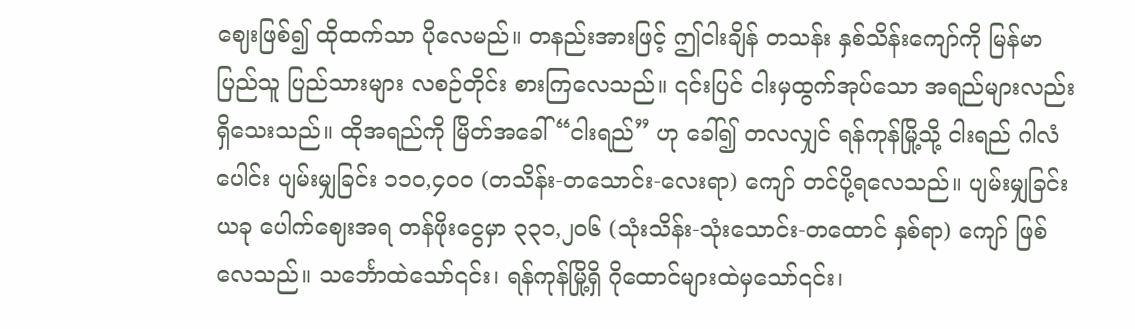ဈေးဖြစ်၍ ထိုထက်သာ ပိုလေမည်။ တနည်းအားဖြင့် ဤငါးချိန် တသန်း နှစ်သိန်းကျော်ကို မြန်မာပြည်သူ ပြည်သားများ လစဉ်တိုင်း စားကြလေသည်။ ၎င်းပြင် ငါးမှထွက်အုပ်သော အရည်များလည်း ရှိသေးသည်။ ထိုအရည်ကို မြိတ်အခေါ် “ငါးရည်” ဟု ခေါ်၍ တလလျှင် ရန်ကုန်မြို့သို့ ငါးရည် ဂါလံပေါင်း ပျမ်းမျှခြင်း ၁၁၀,၄၀၀ (တသိန်း-တသောင်း-လေးရာ) ကျော် တင်ပို့ရလေသည်။ ပျမ်းမျှခြင်း ယခု ပေါက်ဈေးအရ တန်ဖိုးငွေမှာ ၃၃၁,၂၀၆ (သုံးသိန်း-သုံးသောင်း-တထောင် နှစ်ရာ) ကျော် ဖြစ်လေသည်။ သင်္ဘောထဲသော်၎င်း၊ ရန်ကုန်မြို့ရှိ ဂိုထောင်များထဲမှသော်၎င်း၊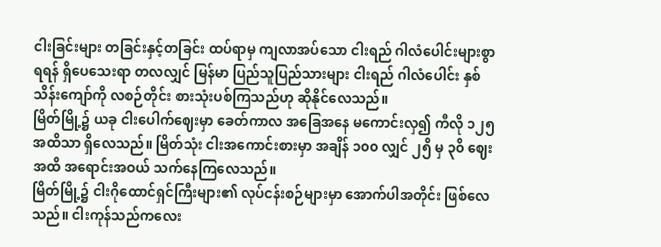ငါးခြင်းများ တခြင်းနှင့်တခြင်း ထပ်ရာမှ ကျလာအပ်သော ငါးရည် ဂါလံပေါင်းများစွာ ရရန် ရှိပေသေးရာ တလလျှင် မြန်မာ ပြည်သူပြည်သားများ ငါးရည် ဂါလံပေါင်း နှစ်သိန်းကျော်ကို လစဉ်တိုင်း စားသုံးပစ်ကြသည်ဟု ဆိုနိုင်လေသည်။
မြိတ်မြို့၌ ယခု ငါးပေါက်ဈေးမှာ ခေတ်ကာလ အခြေအနေ မကောင်းလှ၍ ကီလို ၁၂၅ အထိသာ ရှိလေသည်။ မြိတ်သုံး ငါးအကောင်းစားမှာ အချိန် ၁၀၀ လျှင် ၂၅ိ မှ ၃၀ိ ဈေးအထိ အရောင်းအဝယ် သက်နေကြလေသည်။
မြိတ်မြို့၌ ငါးဂိုထောင်ရှင်ကြီးများ၏ လုပ်ငန်းစဉ်များမှာ အောက်ပါအတိုင်း ဖြစ်လေသည်။ ငါးကုန်သည်ကလေး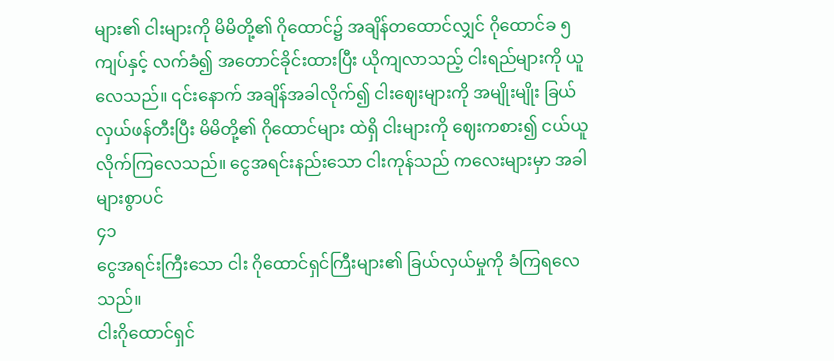များ၏ ငါးများကို မိမိတို့၏ ဂိုထောင်၌ အချိန်တထောင်လျှင် ဂိုထောင်ခ ၅ ကျပ်နှင့် လက်ခံ၍ အတောင်ခိုင်းထားပြီး ယိုကျလာသည့် ငါးရည်များကို ယူလေသည်။ ၎င်းနောက် အချိန်အခါလိုက်၍ ငါးဈေးများကို အမျိုးမျိုး ခြယ်လှယ်ဖန်တီးပြီး မိမိတို့၏ ဂိုထောင်များ ထဲရှိ ငါးများကို ဈေးကစား၍ ငယ်ယူလိုက်ကြလေသည်။ ငွေအရင်းနည်းသော ငါးကုန်သည် ကလေးများမှာ အခါများစွာပင်
၄၁
ငွေအရင်းကြီးသော ငါး ဂိုထောင်ရှင်ကြီးများ၏ ခြယ်လှယ်မှုကို ခံကြရလေသည်။
ငါးဂိုထောင်ရှင်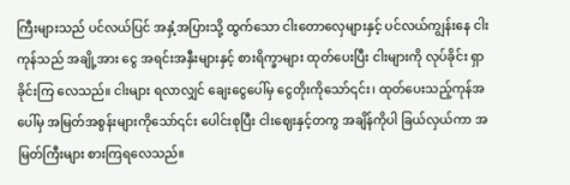ကြီးများသည် ပင်လယ်ပြင် အနှံ့အပြားသို့ ထွက်သော ငါးတောလှေများနှင့် ပင်လယ်ကျွန်းနေ ငါးကုန်သည် အချို့အား ငွေ အရင်းအနှီးများနှင့် စားရိက္ခာများ ထုတ်ပေးပြီး ငါးများကို လုပ်ခိုင်း ရှာခိုင်းကြ လေသည်။ ငါးများ ရလာလျှင် ချေးငွေပေါ်မှ ငွေတိုးကိုသော်၎င်း၊ ထုတ်ပေးသည့်ကုန်အပေါ်မှ အမြတ်အစွန်းများကိုသော်၎င်း ပေါင်းစုပြီး ငါးဈေးနှင့်တကွ အချိန်ကိုပါ ခြယ်လှယ်ကာ အမြတ်ကြီးများ စားကြရလေသည်။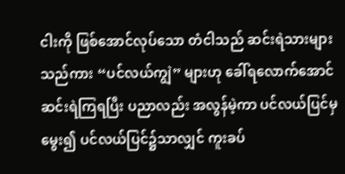ငါးကို ဖြစ်အောင်လုပ်သော တံငါသည် ဆင်းရဲသားများသည်ကား “ပင်လယ်ကျွဲ” များဟု ခေါ်ရလောက်အောင် ဆင်းရဲကြရပြီး ပညာလည်း အလွန်မဲ့ကာ ပင်လယ်ပြင်မှမွေး၍ ပင်လယ်ပြင်၌သာလျှင် ကူးခပ်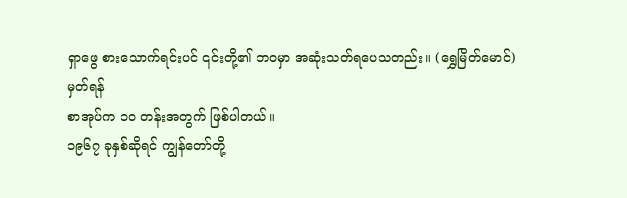ရှာဖွေ စားသောက်ရင်းပင် ၎င်းတို့၏ ဘဝမှာ အဆုံးသတ်ရပေသတည်း။ (ရွှေမြိတ်မောင်)
မှတ်ရန်
စာအုပ်က ၁၀ တန်းအတွက် ဖြစ်ပါတယ်။
၁၉၆၇ ခုနှစ်ဆိုရင် ကျွန်တော်တို့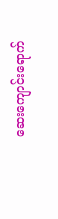ဆေးကျောင်းရောက်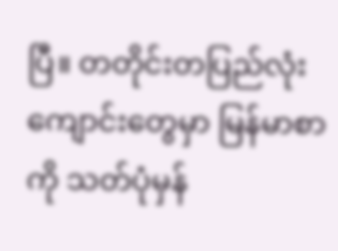ပြီ။ တတိုင်းတပြည်လုံး ကျောင်းတွေမှာ မြန်မာစာကို သတ်ပုံမှန်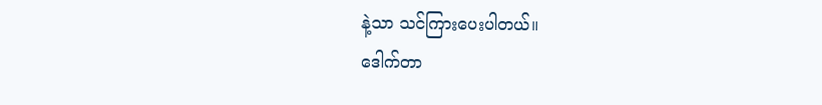နဲ့သာ သင်ကြားပေးပါတယ်။
ဒေါက်တာ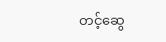တင့်ဆွေ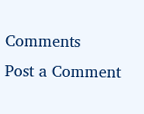Comments
Post a Comment